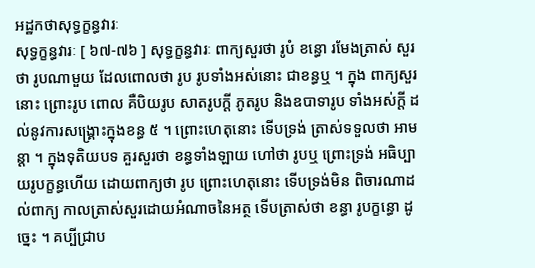អដ្ឋកថាសុទ្ធក្ខន្ធវារៈ
សុទ្ធក្ខន្ធវារៈ [ ៦៧-៧៦ ] សុទ្ធក្ខន្ធវារៈ ពាក្យសួរថា រូបំ ខន្ធោ រមែងត្រាស់ សួរថា រូបណាមួយ ដែលពោលថា រូប រូបទាំងអស់នោះ ជាខន្ធឬ ។ ក្នុង ពាក្យសួរនោះ ព្រោះរូប ពោល គឺបិយរូប សាតរូបក្តី ភូតរូប និងឧបាទារូប ទាំងអស់ក្តី ដល់នូវការសង្គ្រោះក្នុងខន្ធ ៥ ។ ព្រោះហេតុនោះ ទើបទ្រង់ ត្រាស់ទទួលថា អាមន្តា ។ ក្នុងទុតិយបទ គួរសួរថា ខន្ធទាំងឡាយ ហៅថា រូបឬ ព្រោះទ្រង់ អធិប្បាយរូបក្ខន្ធហើយ ដោយពាក្យថា រូប ព្រោះហេតុនោះ ទើបទ្រង់មិន ពិចារណាដល់ពាក្យ កាលត្រាស់សួរដោយអំណាចនៃអត្ថ ទើបត្រាស់ថា ខន្ធា រូបក្ខន្ធោ ដូច្នេះ ។ គប្បីជ្រាប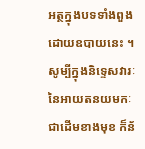អត្ថក្នុងបទទាំងពួង ដោយឧបាយនេះ ។ សូម្បីក្នុងនិទ្ទេសវារៈ នៃអាយតនយមកៈជាដើមខាងមុខ ក៏ន័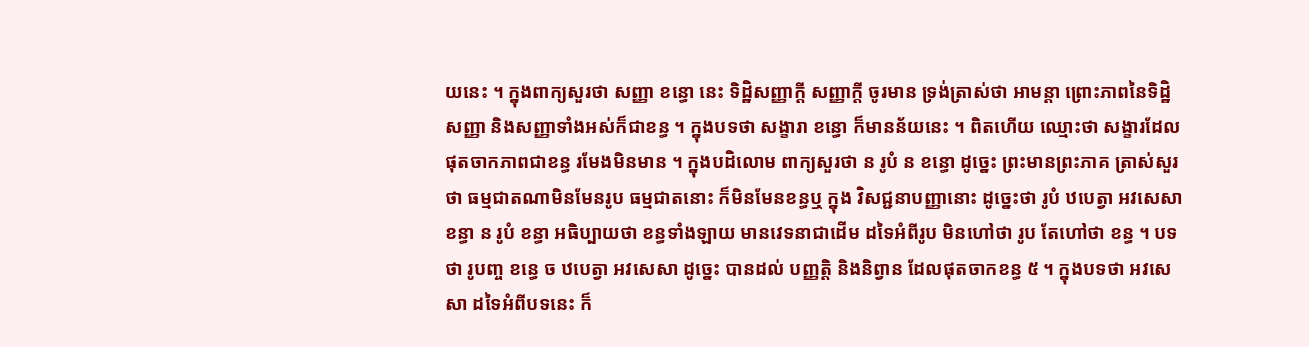យនេះ ។ ក្នុងពាក្យសួរថា សញ្ញា ខន្ធោ នេះ ទិដ្ឋិសញ្ញាក្តី សញ្ញាក្តី ចូរមាន ទ្រង់ត្រាស់ថា អាមន្តា ព្រោះភាពនៃទិដ្ឋិសញ្ញា និងសញ្ញាទាំងអស់ក៏ជាខន្ធ ។ ក្នុងបទថា សង្ខារា ខន្ធោ ក៏មានន័យនេះ ។ ពិតហើយ ឈ្មោះថា សង្ខារដែលផុតចាកភាពជាខន្ធ រមែងមិនមាន ។ ក្នុងបដិលោម ពាក្យសួរថា ន រូបំ ន ខន្ធោ ដូច្នេះ ព្រះមានព្រះភាគ ត្រាស់សួរថា ធម្មជាតណាមិនមែនរូប ធម្មជាតនោះ ក៏មិនមែនខន្ធឬ ក្នុង វិសជ្ជនាបញ្ញានោះ ដូច្នេះថា រូបំ ឋបេត្វា អវសេសា ខន្ធា ន រូបំ ខន្ធា អធិប្បាយថា ខន្ធទាំងឡាយ មានវេទនាជាដើម ដទៃអំពីរូប មិនហៅថា រូប តែហៅថា ខន្ធ ។ បទថា រូបញ្ច ខន្ធេ ច ឋបេត្វា អវសេសា ដូច្នេះ បានដល់ បញ្ញត្តិ និងនិព្វាន ដែលផុតចាកខន្ធ ៥ ។ ក្នុងបទថា អវសេសា ដទៃអំពីបទនេះ ក៏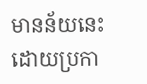មានន័យនេះ ដោយប្រកា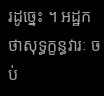រដូច្នេះ ។ អដ្ឋកថាសុទ្ធក្ខន្ធវារៈ ចប់